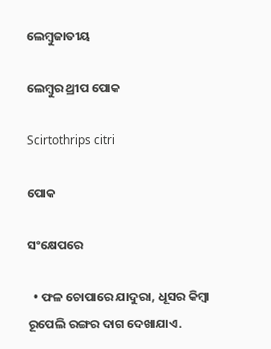ଲେମ୍ବୁଜାତୀୟ

ଲେମ୍ବୁର ଥ୍ରୀପ ପୋକ

Scirtothrips citri

ପୋକ

ସଂକ୍ଷେପରେ

  • ଫଳ ଚୋପାରେ ଯାଦୁରା, ଧୂସର କିମ୍ବା ରୂପେଲି ରଙ୍ଗର ଦାଗ ଦେଖାଯାଏ.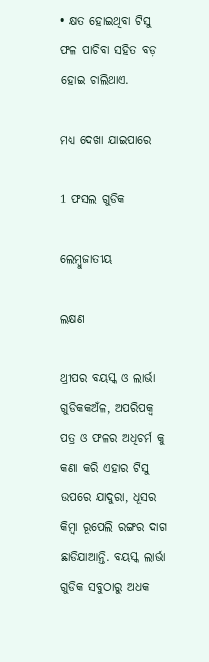• କ୍ଷତ ହୋଇଥିବା ଟିସୁ ଫଳ ପାଚିବା ସହିତ ବଡ଼ ହୋଇ ଚାଲିଥାଏ.

ମଧ୍ୟ ଦେଖା ଯାଇପାରେ

1 ଫସଲ ଗୁଡିକ

ଲେମ୍ବୁଜାତୀୟ

ଲକ୍ଷଣ

ଥ୍ରୀପର ବୟସ୍କ ଓ ଲାର୍ଭା ଗୁଡିକକଅଁଳ, ଅପରିପକ୍ବ ପତ୍ର ଓ ଫଳର ଅଧିଚର୍ମ କୁ କଣା କରି ଏହାର ଟିସୁ ଉପରେ ଯାଦୁରା, ଧୂସର କିମ୍ବା ରୂପେଲି ରଙ୍ଗର ଦାଗ ଛାଡିଯାଆନ୍ତି. ବୟସ୍କ ଲାର୍ଭା ଗୁଡିକ ସବୁଠାରୁ ଅଧକ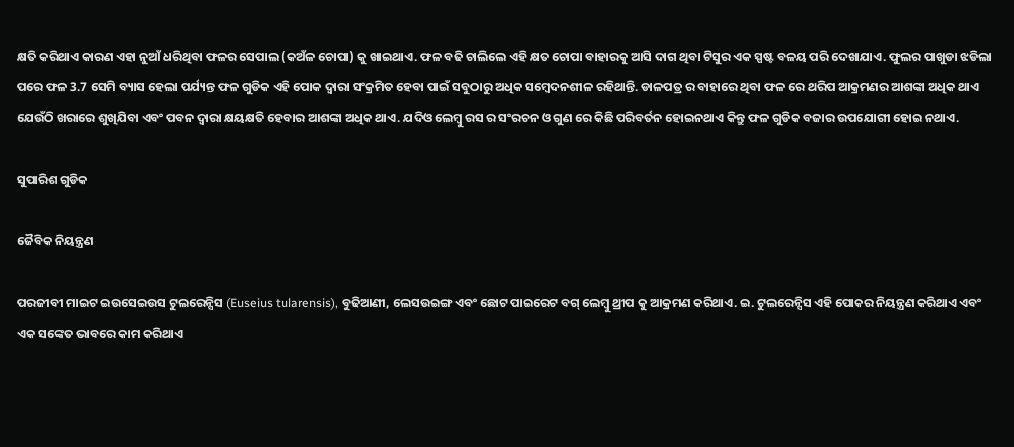କ୍ଷତି କରିଥାଏ କାରଣ ଏହା ନୁଆଁ ଧରିଥିବା ଫଳର ସେପାଲ (କଅଁଳ ଚୋପା) କୁ ଖାଇଥାଏ. ଫଳ ବଢି ଚାଲିଲେ ଏହି କ୍ଷତ ଚୋପା ବାହାରକୁ ଆସି ଦାଗ ଥିବା ଟିସୁର ଏକ ସ୍ପଷ୍ଟ ବଳୟ ପରି ଦେଖାଯାଏ. ଫୁଲର ପାଖୁଡା ଝଡିଲା ପରେ ଫଳ 3.7 ସେମି ବ୍ୟାସ ହେଲା ପର୍ଯ୍ୟନ୍ତ ଫଳ ଗୁଡିକ ଏହି ପୋକ ଦ୍ୱାରା ସଂକ୍ରମିତ ହେବା ପାଇଁ ସବୁଠାରୁ ଅଧିକ ସମ୍ବେଦନଶୀଳ ରହିଥାନ୍ତି. ଡାଳପତ୍ର ର ବାହାରେ ଥିବା ଫଳ ରେ ଥରିପ ଆକ୍ରମଣର ଆଶଙ୍କା ଅଧିକ ଥାଏ ଯେଉଁଠି ଖରାରେ ଶୁଖିଯିବା ଏବଂ ପବନ ଦ୍ୱାରା କ୍ଷୟକ୍ଷତି ହେବାର ଆଶଙ୍କା ଅଧିକ ଥାଏ. ଯଦିଓ ଲେମ୍ବୁ ରସ ର ସଂରଚନ ଓ ଗୁଣ ରେ କିଛି ପରିବର୍ତନ ହୋଇନଥାଏ କିନ୍ତୁ ଫଳ ଗୁଡିକ ବଜାର ଉପଯୋଗୀ ହୋଇ ନଥାଏ.

ସୁପାରିଶ ଗୁଡିକ

ଜୈବିକ ନିୟନ୍ତ୍ରଣ

ପରଜୀବୀ ମାଇଟ ଇଉସେଇଉସ ଟୁଲରେନ୍ସିସ (Euseius tularensis), ବୁଢିଆଣୀ, ଲେସଉଇଙ୍ଗ ଏବଂ ଛୋଟ ପାଇରେଟ ବଗ୍ ଲେମ୍ବୁ ଥ୍ରୀପ କୁ ଆକ୍ରମଣ କରିଥାଏ. ଇ. ଟୁଲରେନ୍ସିସ ଏହି ପୋକର ନିୟନ୍ତ୍ରଣ କରିଥାଏ ଏବଂ ଏକ ସଙ୍କେତ ଭାବରେ କାମ କରିଥାଏ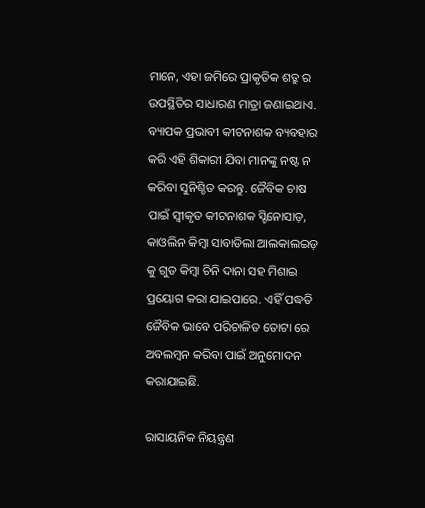ମାନେ, ଏହା ଜମିରେ ପ୍ରାକୃତିକ ଶତ୍ରୁ ର ଉପସ୍ଥିତିର ସାଧାରଣ ମାତ୍ରା ଜଣାଇଥାଏ. ବ୍ୟାପକ ପ୍ରଭାବୀ କୀଟନାଶକ ବ୍ୟବହାର କରି ଏହି ଶିକାରୀ ଯିବା ମାନଙ୍କୁ ନଷ୍ଟ ନ କରିବା ସୁନିଶ୍ଚିତ କରନ୍ତୁ. ଜୈବିକ ଚାଷ ପାଇଁ ସ୍ୱୀକୃତ କୀଟନାଶକ ସ୍ଟିନୋସାଡ଼, କାଓଲିନ କିମ୍ବା ସାବାଡିଲା ଆଲକାଲଇଡ଼ କୁ ଗୁଡ କିମ୍ବା ଚିନି ଦାନା ସହ ମିଶାଇ ପ୍ରୟୋଗ କରା ଯାଇପାରେ. ଏହିଁ ପଦ୍ଧତି ଜୈବିକ ଭାବେ ପରିଚାଳିତ ତୋଟା ରେ ଅବଲମ୍ବନ କରିବା ପାଇଁ ଅନୁମୋଦନ କରାଯାଇଛି.

ରାସାୟନିକ ନିୟନ୍ତ୍ରଣ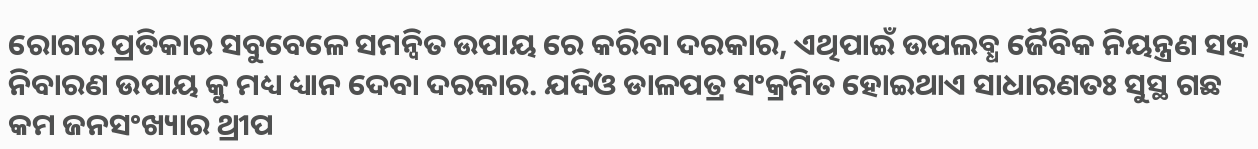ରୋଗର ପ୍ରତିକାର ସବୁବେଳେ ସମନ୍ବିତ ଉପାୟ ରେ କରିବା ଦରକାର, ଏଥିପାଇଁ ଉପଲବ୍ଧ ଜୈବିକ ନିୟନ୍ତ୍ରଣ ସହ ନିବାରଣ ଉପାୟ କୁ ମଧ୍ୟ ଧ୍ୟାନ ଦେବା ଦରକାର. ଯଦିଓ ଡାଳପତ୍ର ସଂକ୍ରମିତ ହୋଇଥାଏ ସାଧାରଣତଃ ସୁସ୍ଥ ଗଛ କମ ଜନସଂଖ୍ୟାର ଥ୍ରୀପ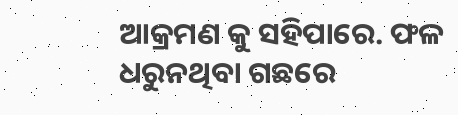ଆକ୍ରମଣ କୁ ସହିପାରେ. ଫଳ ଧରୁନଥିବା ଗଛରେ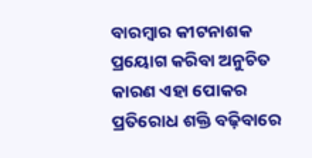ବାରମ୍ବାର କୀଟନାଶକ ପ୍ରୟୋଗ କରିବା ଅନୁଚିତ କାରଣ ଏହା ପୋକର ପ୍ରତିରୋଧ ଶକ୍ତି ବଢ଼ିବାରେ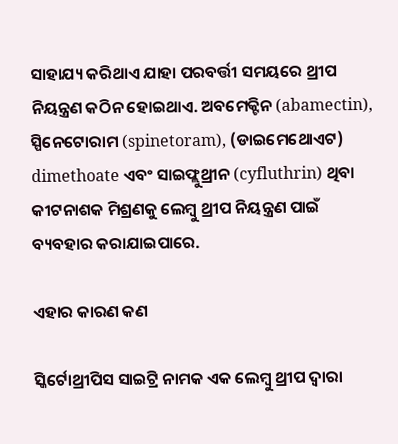ସାହାଯ୍ୟ କରିଥାଏ ଯାହା ପରବର୍ତ୍ତୀ ସମୟରେ ଥ୍ରୀପ ନିୟନ୍ତ୍ରଣ କଠିନ ହୋଇଥାଏ. ଅବମେକ୍ଟିନ (abamectin), ସ୍ପିନେଟୋରାମ (spinetoram), (ଡାଇମେଥୋଏଟ) dimethoate ଏବଂ ସାଇଫ୍ଲୁଥ୍ରୀନ (cyfluthrin) ଥିବା କୀଟନାଶକ ମିଶ୍ରଣକୁ ଲେମ୍ବୁ ଥ୍ରୀପ ନିୟନ୍ତ୍ରଣ ପାଇଁ ବ୍ୟବହାର କରାଯାଇପାରେ.

ଏହାର କାରଣ କଣ

ସ୍କିର୍ଟୋଥ୍ରୀପିସ ସାଇଟ୍ରି ନାମକ ଏକ ଲେମ୍ବୁ ଥ୍ରୀପ ଦ୍ୱାରା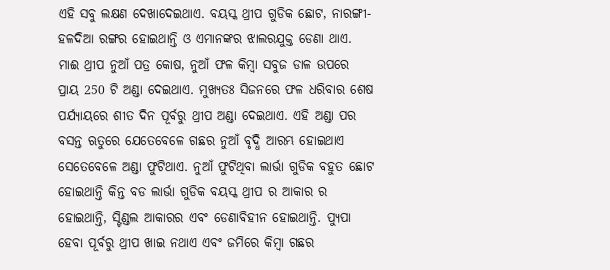ଏହି ସବୁ ଲକ୍ଷଣ ଦେଖାଦେଇଥାଏ. ବୟସ୍କ ଥ୍ରୀପ ଗୁଡିକ ଛୋଟ, ନାରଙ୍ଗୀ-ହଳଦିଆ ରଙ୍ଗର ହୋଇଥାନ୍ତି ଓ ଏମାନଙ୍କର ଝାଲରଯୁକ୍ତ ଡେଣା ଥାଏ. ମାଈ ଥ୍ରୀପ ନୁଆଁ ପତ୍ର କୋଷ, ନୁଆଁ ଫଳ କିମ୍ବା ସବୁଜ ଡାଳ ଉପରେ ପ୍ରାୟ 250 ଟି ଅଣ୍ଡା ଦେଇଥାଏ. ମୁଖ୍ୟତଃ ସିଜନରେ ଫଳ ଧରିବାର ଶେଷ ପର୍ଯ୍ୟାୟରେ ଶୀତ ଦିନ ପୂର୍ବରୁ ଥ୍ରୀପ ଅଣ୍ଡା ଦେଇଥାଏ. ଏହି ଅଣ୍ଡା ପର ବସନ୍ତ ଋତୁରେ ଯେତେବେଳେ ଗଛର ନୁଆଁ ବୃଦ୍ଧି ଆରମ୍ଭ ହୋଇଥାଏ ସେତେବେଳେ ଅଣ୍ଡା ଫୁଟିଥାଏ. ନୁଆଁ ଫୁଟିଥିବା ଲାର୍ଭା ଗୁଡିକ ବହୁତ ଛୋଟ ହୋଇଥାନ୍ତି କିନ୍ତ ବଡ ଲାର୍ଭା ଗୁଡିକ ବୟସ୍କ ଥ୍ରୀପ ର ଆକାର ର ହୋଇଥାନ୍ତି, ସ୍ଟିଣ୍ଡଲ ଆକାରର ଏବଂ ଡେଣାବିହୀନ ହୋଇଥାନ୍ତି. ପ୍ୟୁପା ହେବା ପୂର୍ବରୁ ଥ୍ରୀପ ଖାଇ ନଥାଏ ଏବଂ ଜମିରେ କିମ୍ବା ଗଛର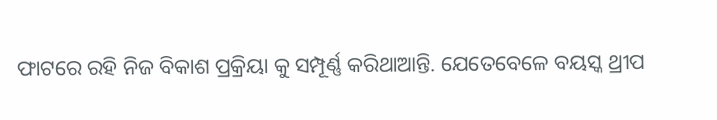ଫାଟରେ ରହି ନିଜ ବିକାଶ ପ୍ରକ୍ରିୟା କୁ ସମ୍ପୂର୍ଣ୍ଣ କରିଥାଆନ୍ତି. ଯେତେବେଳେ ବୟସ୍କ ଥ୍ରୀପ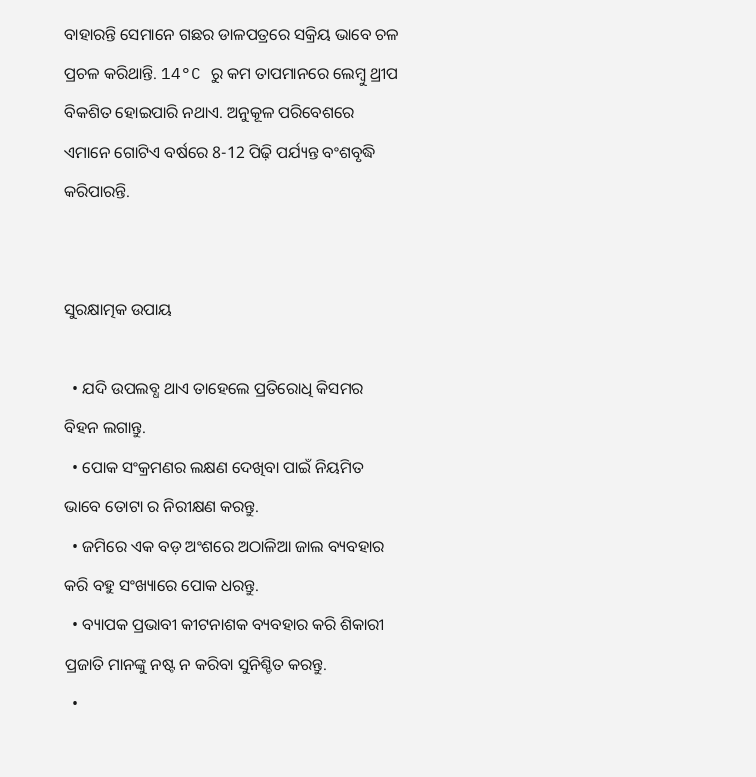ବାହାରନ୍ତି ସେମାନେ ଗଛର ଡାଳପତ୍ରରେ ସକ୍ରିୟ ଭାବେ ଚଳ ପ୍ରଚଳ କରିଥାନ୍ତି. 14°C ରୁ କମ ତାପମାନରେ ଲେମ୍ବୁ ଥ୍ରୀପ ବିକଶିତ ହୋଇପାରି ନଥାଏ. ଅନୁକୂଳ ପରିବେଶରେ ଏମାନେ ଗୋଟିଏ ବର୍ଷରେ 8-12 ପିଢ଼ି ପର୍ଯ୍ୟନ୍ତ ବଂଶବୃଦ୍ଧି କରିପାରନ୍ତି.


ସୁରକ୍ଷାତ୍ମକ ଉପାୟ

  • ଯଦି ଉପଲବ୍ଧ ଥାଏ ତାହେଲେ ପ୍ରତିରୋଧି କିସମର ବିହନ ଲଗାନ୍ତୁ.
  • ପୋକ ସଂକ୍ରମଣର ଲକ୍ଷଣ ଦେଖିବା ପାଇଁ ନିୟମିତ ଭାବେ ତୋଟା ର ନିରୀକ୍ଷଣ କରନ୍ତୁ.
  • ଜମିରେ ଏକ ବଡ଼ ଅଂଶରେ ଅଠାଳିଆ ଜାଲ ବ୍ୟବହାର କରି ବହୁ ସଂଖ୍ୟାରେ ପୋକ ଧରନ୍ତୁ.
  • ବ୍ୟାପକ ପ୍ରଭାବୀ କୀଟନାଶକ ବ୍ୟବହାର କରି ଶିକାରୀ ପ୍ରଜାତି ମାନଙ୍କୁ ନଷ୍ଟ ନ କରିବା ସୁନିଶ୍ଚିତ କରନ୍ତୁ.
  •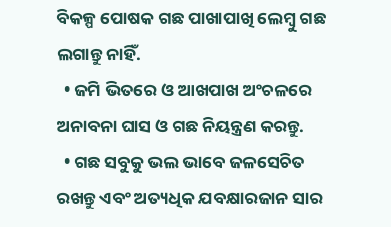ବିକଳ୍ପ ପୋଷକ ଗଛ ପାଖାପାଖି ଲେମ୍ବୁ ଗଛ ଲଗାନ୍ତୁ ନାହିଁ.
  • ଜମି ଭିତରେ ଓ ଆଖପାଖ ଅଂଚଳରେ ଅନାବନା ଘାସ ଓ ଗଛ ନିୟନ୍ତ୍ରଣ କରନ୍ତୁ.
  • ଗଛ ସବୁକୁ ଭଲ ଭାବେ ଜଳସେଚିତ ରଖନ୍ତୁ ଏବଂ ଅତ୍ୟଧିକ ଯବକ୍ଷାରଜାନ ସାର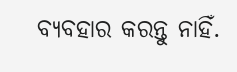ବ୍ୟବହାର କରନ୍ତୁ ନାହିଁ.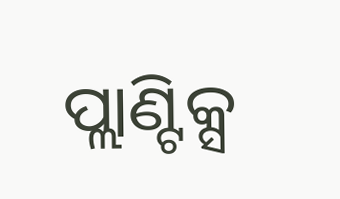ପ୍ଲାଣ୍ଟିକ୍ସ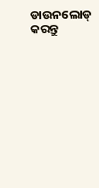ଡାଉନଲୋଡ୍ କରନ୍ତୁ